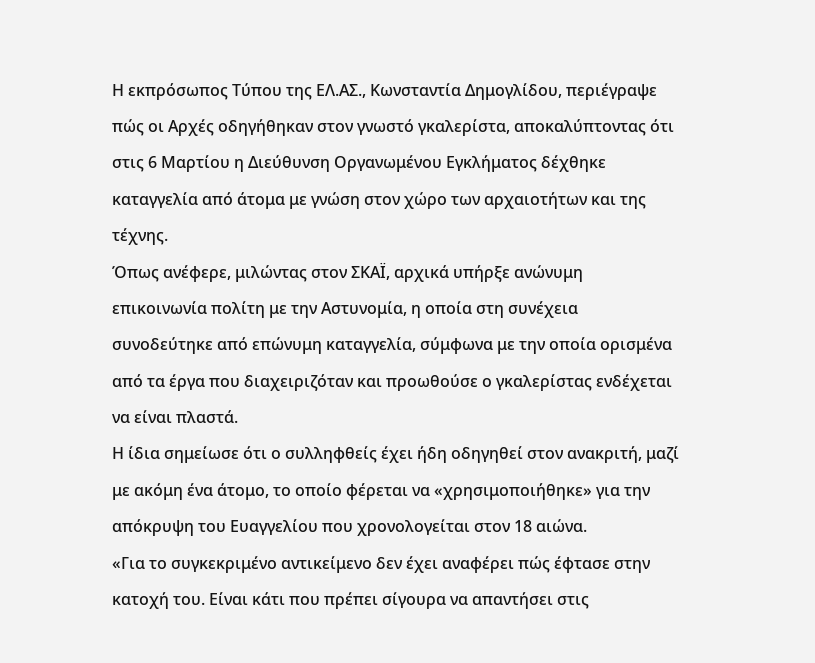Η εκπρόσωπος Τύπου της ΕΛ.ΑΣ., Κωνσταντία Δημογλίδου, περιέγραψε πώς οι Αρχές οδηγήθηκαν στον γνωστό γκαλερίστα, αποκαλύπτοντας ότι στις 6 Μαρτίου η Διεύθυνση Οργανωμένου Εγκλήματος δέχθηκε καταγγελία από άτομα με γνώση στον χώρο των αρχαιοτήτων και της τέχνης.
Όπως ανέφερε, μιλώντας στον ΣΚΑΪ, αρχικά υπήρξε ανώνυμη επικοινωνία πολίτη με την Αστυνομία, η οποία στη συνέχεια συνοδεύτηκε από επώνυμη καταγγελία, σύμφωνα με την οποία ορισμένα από τα έργα που διαχειριζόταν και προωθούσε ο γκαλερίστας ενδέχεται να είναι πλαστά.
Η ίδια σημείωσε ότι ο συλληφθείς έχει ήδη οδηγηθεί στον ανακριτή, μαζί με ακόμη ένα άτομο, το οποίο φέρεται να «χρησιμοποιήθηκε» για την απόκρυψη του Ευαγγελίου που χρονολογείται στον 18 αιώνα.
«Για το συγκεκριμένο αντικείμενο δεν έχει αναφέρει πώς έφτασε στην κατοχή του. Είναι κάτι που πρέπει σίγουρα να απαντήσει στις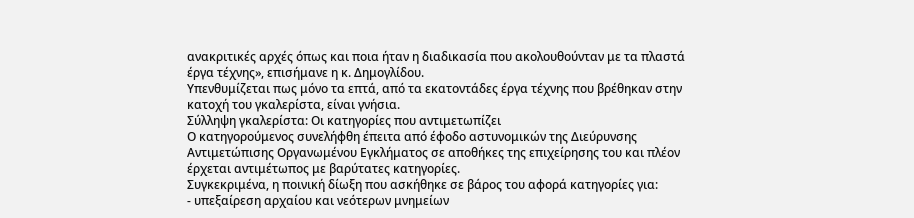ανακριτικές αρχές όπως και ποια ήταν η διαδικασία που ακολουθούνταν με τα πλαστά έργα τέχνης», επισήμανε η κ. Δημογλίδου.
Υπενθυμίζεται πως μόνο τα επτά, από τα εκατοντάδες έργα τέχνης που βρέθηκαν στην κατοχή του γκαλερίστα, είναι γνήσια.
Σύλληψη γκαλερίστα: Οι κατηγορίες που αντιμετωπίζει
Ο κατηγορούμενος συνελήφθη έπειτα από έφοδο αστυνομικών της Διεύρυνσης Αντιμετώπισης Οργανωμένου Εγκλήματος σε αποθήκες της επιχείρησης του και πλέον έρχεται αντιμέτωπος με βαρύτατες κατηγορίες.
Συγκεκριμένα, η ποινική δίωξη που ασκήθηκε σε βάρος του αφορά κατηγορίες για:
- υπεξαίρεση αρχαίου και νεότερων μνημείων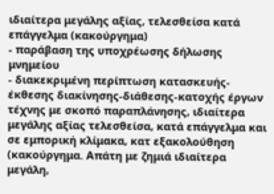ιδιαίτερα μεγάλης αξίας, τελεσθείσα κατά επάγγελμα (κακούργημα)
- παράβαση της υποχρέωσης δήλωσης μνημείου
- διακεκριμένη περίπτωση κατασκευής-έκθεσης διακίνησης-διάθεσης-κατοχής έργων τέχνης με σκοπό παραπλάνησης, ιδιαίτερα μεγάλης αξίας τελεσθείσα, κατά επάγγελμα και σε εμπορική κλίμακα, κατ εξακολούθηση (κακούργημα. Απάτη με ζημιά ιδιαίτερα μεγάλη,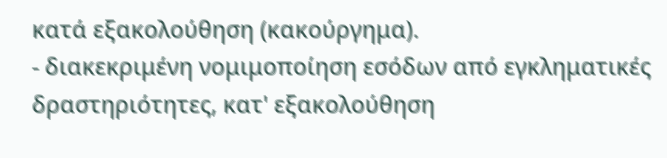κατά εξακολούθηση (κακούργημα).
- διακεκριμένη νομιμοποίηση εσόδων από εγκληματικές δραστηριότητες, κατ' εξακολούθηση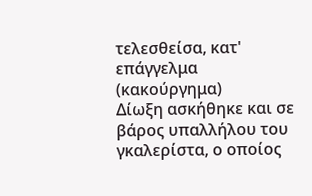τελεσθείσα, κατ' επάγγελμα (κακούργημα)
Δίωξη ασκήθηκε και σε βάρος υπαλλήλου του γκαλερίστα, ο οποίος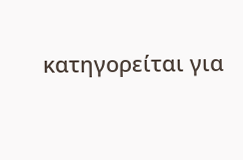κατηγορείται για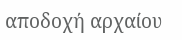αποδοχή αρχαίου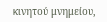κινητού μνημείου,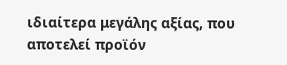ιδιαίτερα μεγάλης αξίας, που αποτελεί προϊόν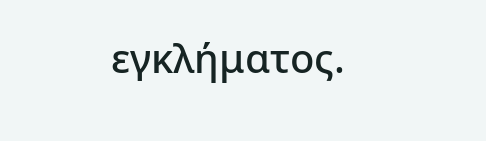εγκλήματος.